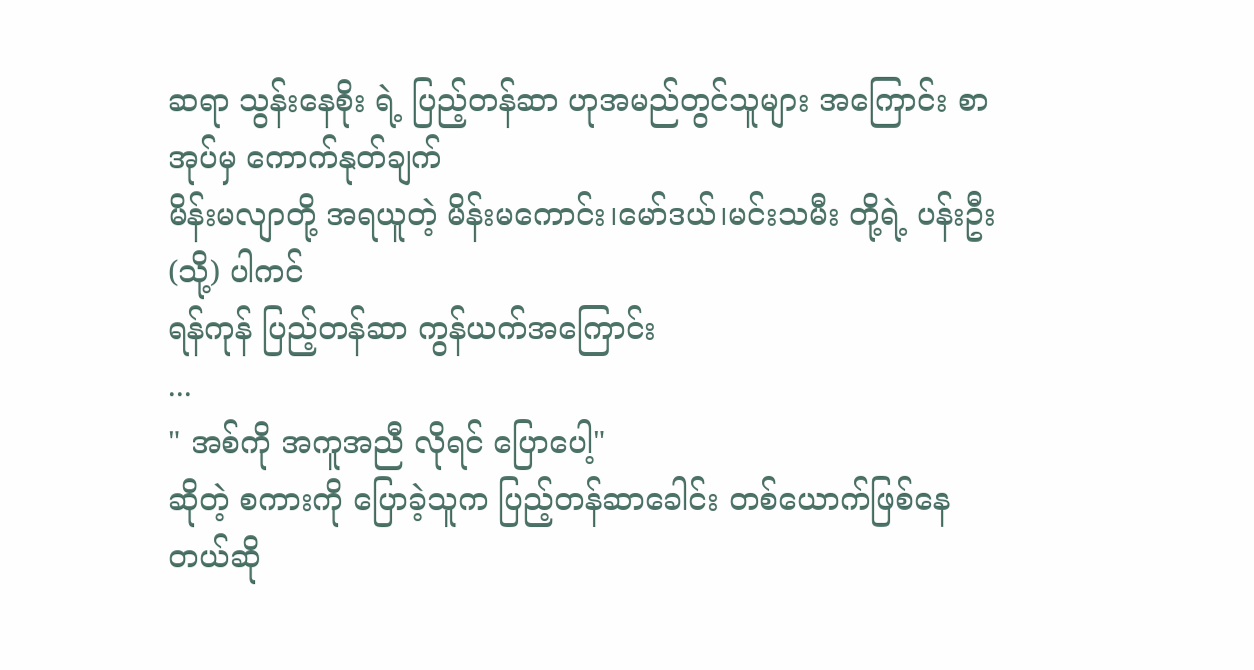ဆရာ သွန်းနေစိုး ရဲ့ ပြည့်တန်ဆာ ဟုအမည်တွင်သူများ အကြောင်း စာအုပ်မှ ကောက်နုတ်ချက်
မိန်းမလျာတို့ အရယူတဲ့ မိန်းမကောင်း၊မော်ဒယ်၊မင်းသမီး တို့ရဲ့ ပန်းဦး (သို့) ပါကင်
ရန်ကုန် ပြည့်တန်ဆာ ကွန်ယက်အကြောင်း
...
" အစ်ကို အကူအညီ လိုရင် ပြောပေါ့"
ဆိုတဲ့ စကားကို ပြောခဲ့သူက ပြည့်တန်ဆာခေါင်း တစ်ယောက်ဖြစ်နေတယ်ဆို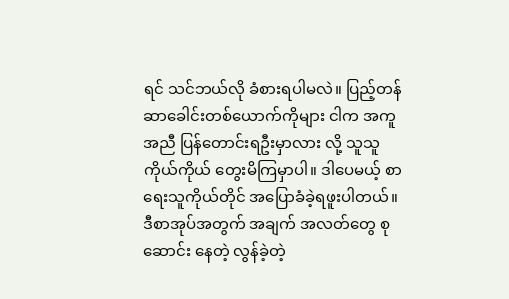ရင် သင်ဘယ်လို ခံစားရပါမလဲ။ ပြည့်တန်ဆာခေါင်းတစ်ယောက်ကိုများ ငါက အကူအညီ ပြန်တောင်းရဦးမှာလား လို့ သူသူကိုယ်ကိုယ် တွေးမိကြမှာပါ။ ဒါပေမယ့် စာရေးသူကိုယ်တိုင် အပြောခံခဲ့ရဖူးပါတယ်။ ဒီစာအုပ်အတွက် အချက် အလတ်တွေ စုဆောင်း နေတဲ့ လွန်ခဲ့တဲ့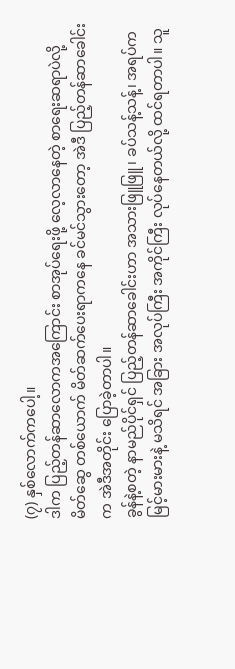(၇) နှစ်လောက်ကပေါ့။
ဒါက ပြည့်တန်ဆာလောကအကြောင်း စာအုပ်ရေးဖို့ လေ့လာနေတဲ့ စာရေးဆရာပဲလို့ မိတ်ဆွေ တစ်ယောက် မိတ်ဆက်ပေးရာကနေ ခင်မင်သွားတော့ အဲဒီ ပြည့်တန်ဆာခေါင်းက အဲဒီအတိုင်း ပြောခဲ့တာပါ။
ခွန်နဲ့စတဲ့ နာမည်ပိုင်ရှင် ပြည့်တန်ဆာခေါင်းဟာ အသားဖြူဖြူ၊ ခပ်သန့်သန့်၊ အရပ်ကမြင့်မားမားနဲ့ မသိရင် အခြား အလုပ်ကြီး အကိုင်ကြီး လုပ်နေတယ်လို့ ထင်ရတာပါ။ သူ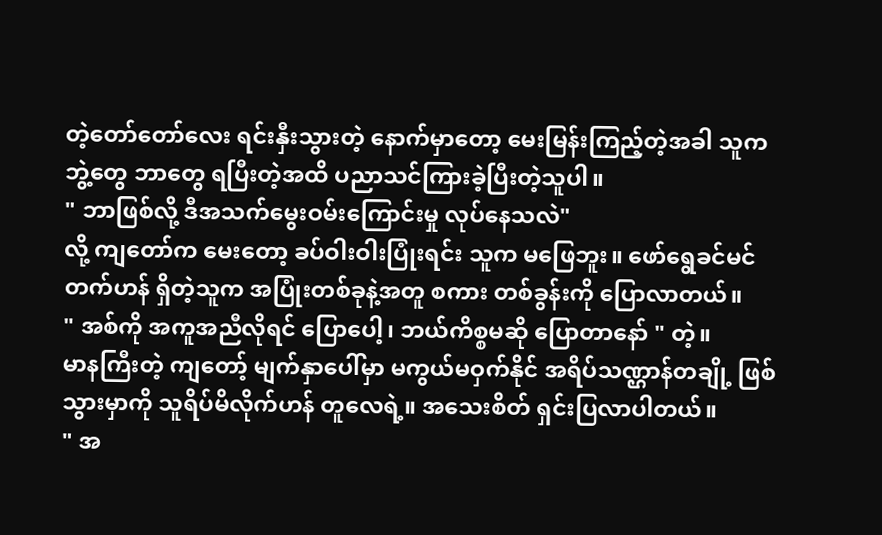တဲ့တော်တော်လေး ရင်းနှီးသွားတဲ့ နောက်မှာတော့ မေးမြန်းကြည့်တဲ့အခါ သူက ဘွဲ့တွေ ဘာတွေ ရပြီးတဲ့အထိ ပညာသင်ကြားခဲ့ပြီးတဲ့သူပါ။
" ဘာဖြစ်လို့ ဒီအသက်မွေးဝမ်းကြောင်းမှု လုပ်နေသလဲ"
လို့ ကျတော်က မေးတော့ ခပ်ဝါးဝါးပြုံးရင်း သူက မဖြေဘူး။ ဖော်ရွေခင်မင်တက်ဟန် ရှိတဲ့သူက အပြုံးတစ်ခုနဲ့အတူ စကား တစ်ခွန်းကို ပြောလာတယ်။
" အစ်ကို အကူအညီလိုရင် ပြောပေါ့၊ ဘယ်ကိစ္စမဆို ပြောတာနော် " တဲ့။
မာနကြီးတဲ့ ကျတော့် မျက်နှာပေါ်မှာ မကွယ်မဝှက်နိုင် အရိပ်သဏ္ဌာန်တချို့ ဖြစ်သွားမှာကို သူရိပ်မိလိုက်ဟန် တူလေရဲ့။ အသေးစိတ် ရှင်းပြလာပါတယ်။
" အ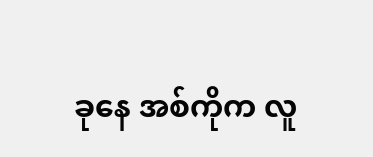ခုနေ အစ်ကိုက လူ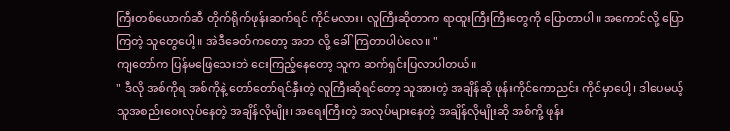ကြီးတစ်ယောက်ဆီ တိုက်ရိုက်ဖုန်းဆက်ရင် ကိုင်မလား၊ လူကြီးဆိုတာက ရာထူးကြီးကြီးတွေကို ပြောတာပါ။ အကောင်လို့ ပြောကြတဲ့ သူတွေပေါ့။ အဲဒီခေတ်ကတော့ အဘ လို့ ခေါ်ကြတာပါပဲလေ။ "
ကျတော်က ပြန်မဖြေသေးဘဲ ငေးကြည့်နေတော့ သူက ဆက်ရှင်းပြလာပါတယ်။
" ဒီလို အစ်ကိုရ အစ်ကိုနဲ့ တော်တော်ရင်နှီးတဲ့ လူကြီးဆိုရင်တော့ သူအားတဲ့ အချိန်ဆို ဖုန်းကိုင်ကောညင်း ကိုင်မှာပေါ့၊ ဒါပေမယ့် သူအစည်းဝေးလုပ်နေတဲ့ အချိန်လိုမျိုး၊ အရေးကြီးတဲ့ အလုပ်များနေတဲ့ အချိန်လိုမျိုးဆို အစ်ကို့ ဖုန်း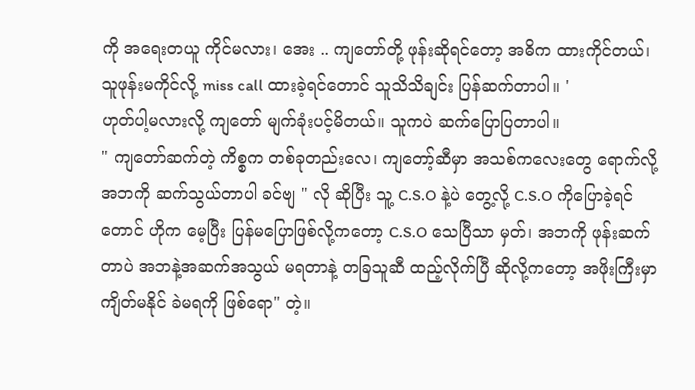ကို အရေးတယူ ကိုင်မလား၊ အေး .. ကျတော်တို့ ဖုန်းဆိုရင်တော့ အဓိက ထားကိုင်တယ်၊ သူဖုန်းမကိုင်လို့ miss call ထားခဲ့ရင်တောင် သူသိသိချင်း ပြန်ဆက်တာပါ။ '
ဟုတ်ပါ့မလားလို့ ကျတော် မျက်ခုံးပင့်မိတယ်။ သူကပဲ ဆက်ပြောပြတာပါ။
" ကျတော်ဆက်တဲ့ ကိစ္စက တစ်ခုတည်းလေ၊ ကျတော့်ဆီမှာ အသစ်ကလေးတွေ ရောက်လို့ အဘကို ဆက်သွယ်တာပါ ခင်ဗျ " လို ဆိုပြီး သူ့ C.S.O နဲ့ပဲ တွေ့လို့ C.S.O ကိုပြောခဲ့ရင်တောင် ဟိုက မေ့ပြီး ပြန်မပြောဖြစ်လို့ကတော့ C.S.O သေပြီသာ မှတ်၊ အဘကို ဖုန်းဆက်တာပဲ အဘနဲ့အဆက်အသွယ် မရတာနဲ့ တခြသူဆီ ထည့်လိုက်ပြီ ဆိုလို့ကတော့ အဖိုးကြီးမှာ ကျိတ်မနိုင် ခဲမရကို ဖြစ်ရော" တဲ့။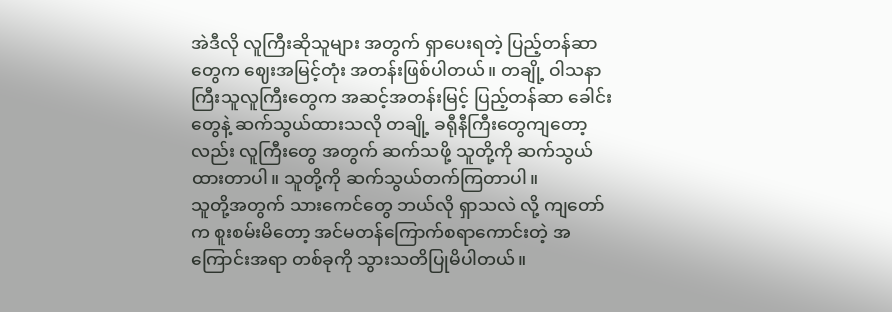အဲဒီလို လူကြီးဆိုသူများ အတွက် ရှာပေးရတဲ့ ပြည့်တန်ဆာတွေက ဈေးအမြင့်တုံး အတန်းဖြစ်ပါတယ်။ တချို့ ဝါသနာကြီးသူလူကြီးတွေက အဆင့်အတန်းမြင့် ပြည့်တန်ဆာ ခေါင်းတွေနဲ့ ဆက်သွယ်ထားသလို တချို့ ခရီုနီကြီးတွေကျတော့လည်း လူကြီးတွေ အတွက် ဆက်သဖို့ သူတို့ကို ဆက်သွယ်ထားတာပါ။ သူတို့ကို ဆက်သွယ်တက်ကြတာပါ။
သူတို့အတွက် သားကေင်တွေ ဘယ်လို ရှာသလဲ လို့ ကျတော်က စူးစမ်းမိတော့ အင်မတန်ကြောက်စရာကောင်းတဲ့ အကြောင်းအရာ တစ်ခုကို သွားသတိပြုမိပါတယ်။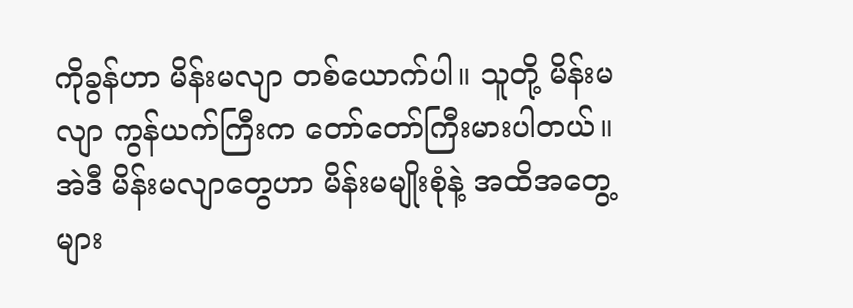ကိုခွန်ဟာ မိန်းမလျာ တစ်ယောက်ပါ။ သူတို့ မိန်းမလျာ ကွန်ယက်ကြီးက တော်တော်ကြီးမားပါတယ်။ အဲဒီ မိန်းမလျာတွေဟာ မိန်းမမျိုးစုံနဲ့ အထိအတွေ့များ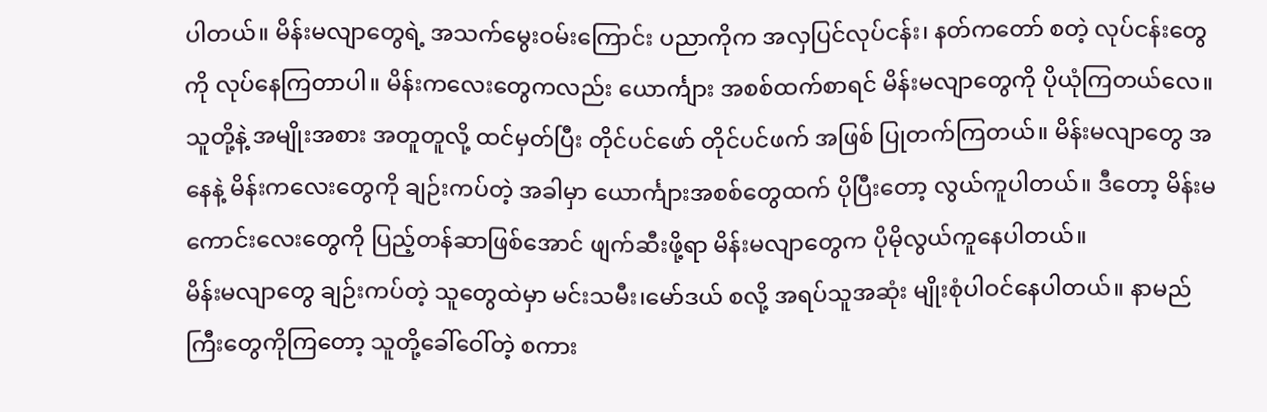ပါတယ်။ မိန်းမလျာတွေရဲ့ အသက်မွေးဝမ်းကြောင်း ပညာကိုက အလှပြင်လုပ်ငန်း၊ နတ်ကတော် စတဲ့ လုပ်ငန်းတွေကို လုပ်နေကြတာပါ။ မိန်းကလေးတွေကလည်း ယောင်္ကျား အစစ်ထက်စာရင် မိန်းမလျာတွေကို ပိုယုံကြတယ်လေ။ သူတို့နဲ့ အမျိုးအစား အတူတူလို့ ထင်မှတ်ပြီး တိုင်ပင်ဖော် တိုင်ပင်ဖက် အဖြစ် ပြုတက်ကြတယ်။ မိန်းမလျာတွေ အနေနဲ့ မိန်းကလေးတွေကို ချဉ်းကပ်တဲ့ အခါမှာ ယောင်္ကျားအစစ်တွေထက် ပိုပြီးတော့ လွယ်ကူပါတယ်။ ဒီတော့ မိန်းမကောင်းလေးတွေကို ပြည့်တန်ဆာဖြစ်အောင် ဖျက်ဆီးဖို့ရာ မိန်းမလျာတွေက ပိုမိုလွယ်ကူနေပါတယ်။
မိန်းမလျာတွေ ချဉ်းကပ်တဲ့ သူတွေထဲမှာ မင်းသမီး၊မော်ဒယ် စလို့ အရပ်သူအဆုံး မျိုးစုံပါဝင်နေပါတယ်။ နာမည်ကြီးတွေကိုကြတော့ သူတို့ခေါ်ဝေါ်တဲ့ စကား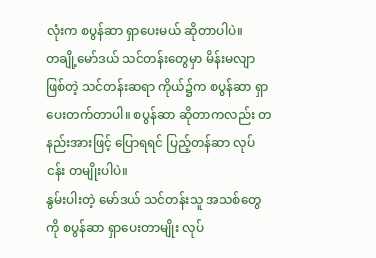လုံးက စပွန်ဆာ ရှာပေးမယ် ဆိုတာပါပဲ။
တချို့မော်ဒယ် သင်တန်းတွေမှာ မိန်းမလျာဖြစ်တဲ့ သင်တန်းဆရာ ကိုယ်၌က စပွန်ဆာ ရှာပေးတက်တာပါ။ စပွန်ဆာ ဆိုတာကလည်း တနည်းအားဖြင့် ပြောရရင် ပြည့်တန်ဆာ လုပ်ငန်း တမျိုးပါပဲ။
နွမ်းပါးတဲ့ မော်ဒယ် သင်တန်းသူ အသစ်တွေကို စပွန်ဆာ ရှာပေးတာမျိုး လုပ်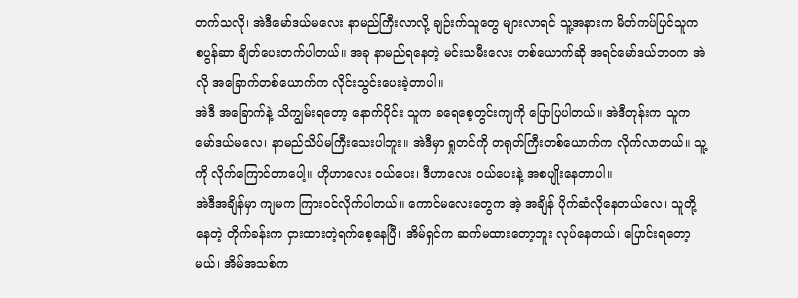တက်သလို၊ အဲဒီမော်ဒယ်မလေး နာမည်ကြီးလာလို့ ချဉ်းက်သူတွေ များလာရင် သူ့အနားက မိတ်ကပ်ပြင်သူက စပွန်ဆာ ချိတ်ပေးတက်ပါတယ်။ အခု နာမည်ရနေတဲ့ မင်းသမီးလေး တစ်ယောက်ဆို အရင်မော်ဒယ်ဘဝက အဲလို အခြောက်တစ်ယောက်က လိုင်းသွင်းပေးခဲ့တာပါ။
အဲဒီ အခြောက်နဲ့ သိကျွမ်းရတော့ နောက်ပိုင်း သူက ခရေစေ့တွင်းကျကို ပြောပြပါတယ်။ အဲဒီတုန်းက သူက မော်ဒယ်မလေ၊ နာမည်သိပ်မကြီးသေးပါဘူး။ အဲဒီမှာ ရှုတင်ကို တရုတ်ကြီးတစ်ယောက်က လိုက်လာတယ်။ သူ့ကို လိုက်ကြောင်တာပေါ့။ ဟိုဟာလေး ဝယ်ပေး၊ ဒီဟာလေး ဝယ်ပေးနဲ့ အစပျိုးနေတာပါ။
အဲဒီအချိန်မှာ ကျမက ကြားဝင်လိုက်ပါတယ်။ ကောင်မလေးတွေက အဲ့ အချိန် ပိုက်ဆံလိုနေတယ်လေ၊ သူတို့ နေတဲ့ တိုက်ခန်းက ငှားထားတဲ့ရက်စေ့နေပြီ၊ အိမ်ရှင်က ဆက်မထားတော့ဘူး လုပ်နေတယ်၊ ပြောင်းရတော့မယ်၊ အိမ်အသစ်က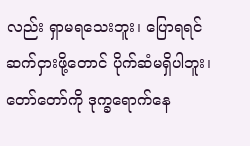လည်း ရှာမရသေးဘူး၊ ပြောရရင် ဆက်ငှားဖို့တောင် ပိုက်ဆံမရှိပါဘူး၊ တော်တော်ကို ဒုက္ခရောက်နေ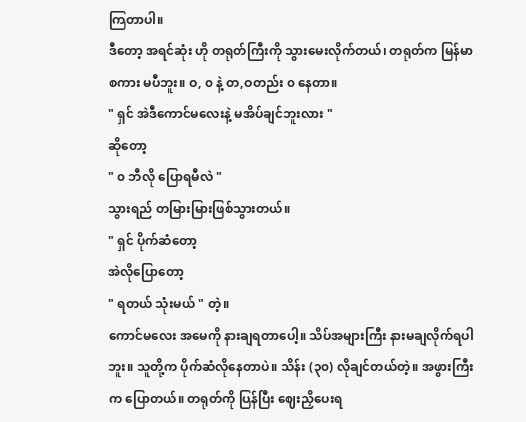ကြတာပါ။
ဒီတော့ အရင်ဆုံး ဟို တရုတ်ကြီးကို သွားမေးလိုက်တယ်၊ တရုတ်က မြန်မာစကား မပီဘူး။ ဝ, ၀ နဲ့ တ,ဝတည်း ၀ နေတာ။
" ရှင် အဲဒီကောင်မလေးနဲ့ မအိပ်ချင်ဘူးလား "
ဆိုတော့
" ၀ ဘီလို ပြောရမီလဲ "
သွားရည် တမြားမြားဖြစ်သွားတယ်။
" ရှင် ပိုက်ဆံတော့
အဲလိုပြောတော့
" ရတယ် သုံးမယ် " တဲ့။
ကောင်မလေး အမေကို နားချရတာပေါ့။ သိပ်အများကြီး နားမချလိုက်ရပါဘူး။ သူတို့က ပိုက်ဆံလိုနေတာပဲ။ သိန်း (၃၀) လိုချင်တယ်တဲ့။ အဖွားကြီးက ပြောတယ်။ တရုတ်ကို ပြန်ပြီး ဈေးညှိပေးရ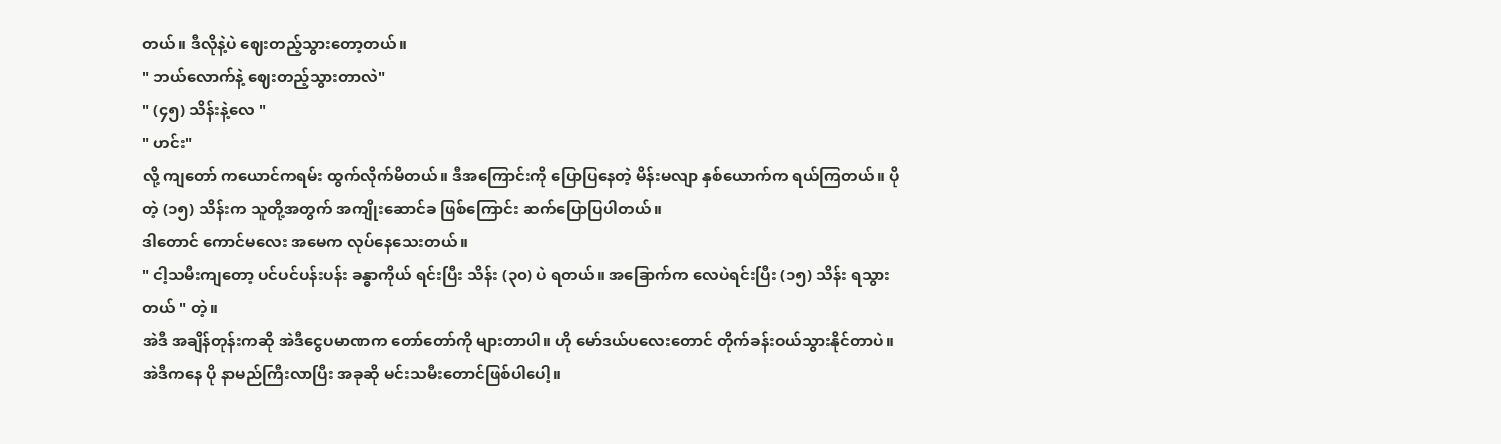တယ်။ ဒီလိုနဲ့ပဲ ဈေးတည့်သွားတော့တယ်။
" ဘယ်လောက်နဲ့ ဈေးတည့်သွားတာလဲ"
" (၄၅) သိန်းနဲ့လေ "
" ဟင်း"
လို့ ကျတော် ကယောင်ကရမ်း ထွက်လိုက်မိတယ်။ ဒီအကြောင်းကို ပြောပြနေတဲ့ မိန်းမလျာ နှစ်ယောက်က ရယ်ကြတယ်။ ပိုတဲ့ (၁၅) သိန်းက သူတို့အတွက် အကျိုးဆောင်ခ ဖြစ်ကြောင်း ဆက်ပြောပြပါတယ်။
ဒါတောင် ကောင်မလေး အမေက လုပ်နေသေးတယ်။
" ငါ့သမီးကျတော့ ပင်ပင်ပန်းပန်း ခန္ဓာကိုယ် ရင်းပြီး သိန်း (၃၀) ပဲ ရတယ်။ အခြောက်က လေပဲရင်းပြီး (၁၅) သိန်း ရသွားတယ် " တဲ့။
အဲဒီ အချိန်တုန်းကဆို အဲဒီငွေပမာဏက တော်တော်ကို များတာပါ။ ဟို မော်ဒယ်ပလေးတောင် တိုက်ခန်းဝယ်သွားနိုင်တာပဲ။ အဲဒီကနေ ပို နာမည်ကြီးလာပြီး အခုဆို မင်းသမီးတောင်ဖြစ်ပါပေါ့။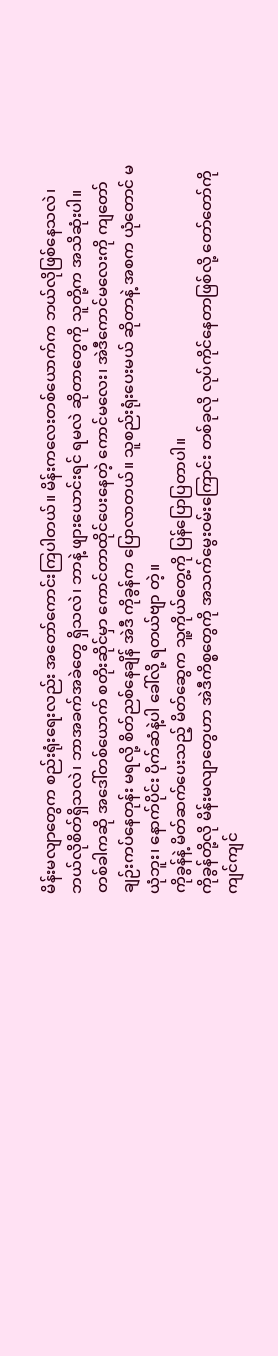မိန်းမလျာတွေက စည်းရုံးရေးလည်း အတော်ကောင်းကြပါတယ်။ မိန်းကလေးတစ်ယောက်က ဘယ်လိုဖြစ်နေသလဲ၊ ဘယ်လိုစိတ်ရှိသလဲ၊ ဘာအခက်အခဲတွေ ရှိသလဲ၊ ဘာနဲ့ ဖျားယောင်းရင် ရမလဲ ဆိုတာတွေကို သူတို့က အသိဆုံးပါ။
တစ်ခါကဆို အဒေါ်တစ်ယောက် စတိုးဆိုင်မှာ ကောင်တာထိုင်ပေးနေတဲ့ ကောင်မလေး၊ အဲဒီကောင်မလေးကို ကျတော် ချဉ်းကပ်နေတုန်း မရလို့ စိတ်ညစ်နေချိန် အဲဒီ ကိုခွန်က ပြောလာတယ်။ သူစည်းရုံးပေးမယ် ဆိုတာနဲ့ အစက ယုံတောင် မယုံဘူး၊ နောက်ပိုင်း ပိုက်ဆံနဲ့ပါ ခေါ်လို့ ရတယ်ဗျာ တဲ့။
ကိုခွန်နဲ့ မိတ်ဆက်ပေးသည့် မိတ်ဆွေက သူ့ကိုယ်တွေ့ကို ပြန်ပြောပြတာပါ။
ကိုခွန်တို့လို မိန်းမလျာတွေဟာ အဲဒီကိစ္စတွေကို အသက်မွေးဝမ်းကြောင်း တစ်ခုလို လုပ်ကိုင်နေတာဖြစ်လို့ တော်တော်ကို ကျင်ကျင်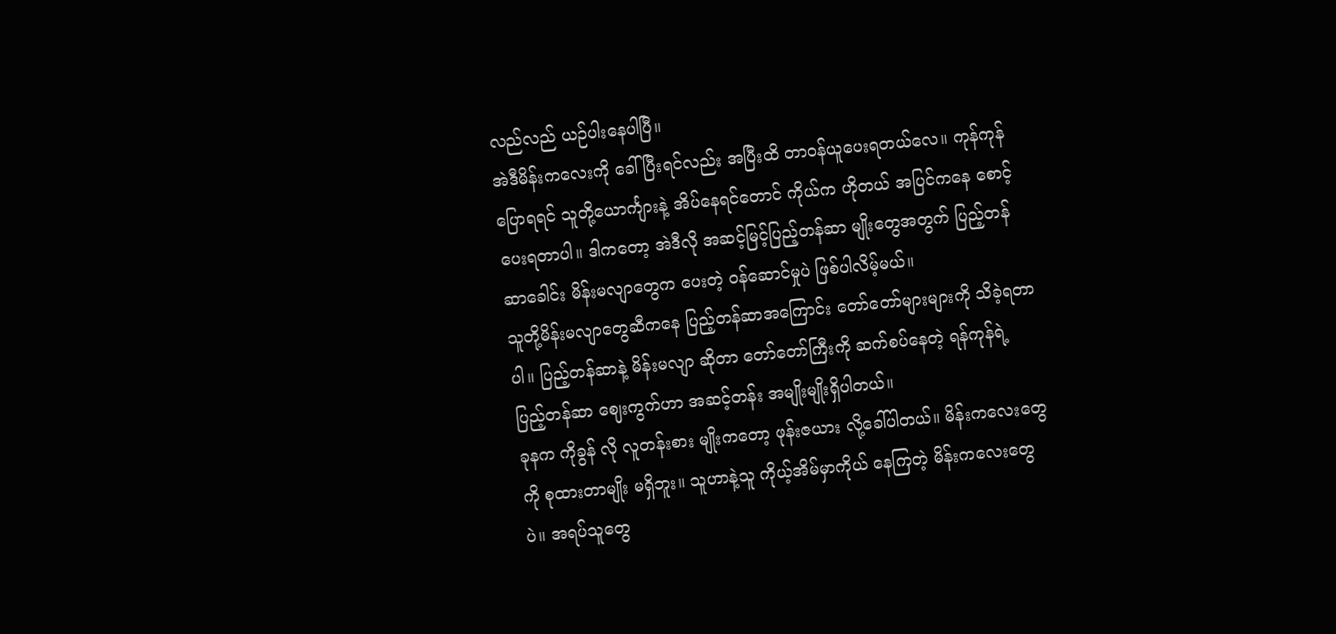လည်လည် ယဉ်ပါးနေပါပြီ။
အဲဒီမိန်းကလေးကို ခေါ်ပြီးရင်လည်း အပြီးထိ တာဝန်ယူပေးရတယ်လေ။ ကုန်ကုန်ပြောရရင် သူတို့ယောင်္ကျားနဲ့ အိပ်နေရင်တောင် ကိုယ်က ဟိုတယ် အပြင်ကနေ စောင့်ပေးရတာပါ။ ဒါကတော့ အဲဒီလို အဆင့်မြင့်ပြည့်တန်ဆာ မျိုးတွေအတွက် ပြည့်တန်ဆာခေါင်း မိန်းမလျာတွေက ပေးတဲ့ ဝန်ဆောင်မှုပဲ ဖြစ်ပါလိမ့်မယ်။
သူတို့မိန်းမလျာတွေဆီကနေ ပြည့်တန်ဆာအကြောင်း တော်တော်များများကို သိခဲ့ရတာပါ။ ပြည့်တန်ဆာနဲ့ မိန်းမလျာ ဆိုတာ တော်တော်ကြီးကို ဆက်စပ်နေတဲ့ ရန်ကုန်ရဲ့ ပြည့်တန်ဆာ ဈေးကွက်ဟာ အဆင့်တန်း အမျိုးမျိုးရှိပါတယ်။
ခုနက ကိုခွန် လို လူတန်းစား မျိုးကတော့ ဖုန်းဇယား လို့ခေါ်ပါတယ်။ မိန်းကလေးတွေကို စုထားတာမျိုး မရှိဘူး။ သူဟာနဲ့သူ ကိုယ့်အိမ်မှာကိုယ် နေကြတဲ့ မိန်းကလေးတွေပဲ။ အရပ်သူတွေ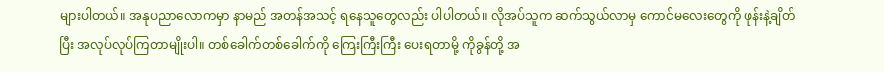များပါတယ်။ အနုပညာလောကမှာ နာမည် အတန်အသင့် ရနေသူတွေလည်း ပါပါတယ်။ လိုအပ်သူက ဆက်သွယ်လာမှ ကောင်မလေးတွေကို ဖုန်းနဲ့ချိတ်ပြီး အလုပ်လုပ်ကြတာမျိုးပါ။ တစ်ခေါက်တစ်ခေါက်ကို ကြေးကြီးကြီး ပေးရတာမို့ ကိုခွန်တို့ အ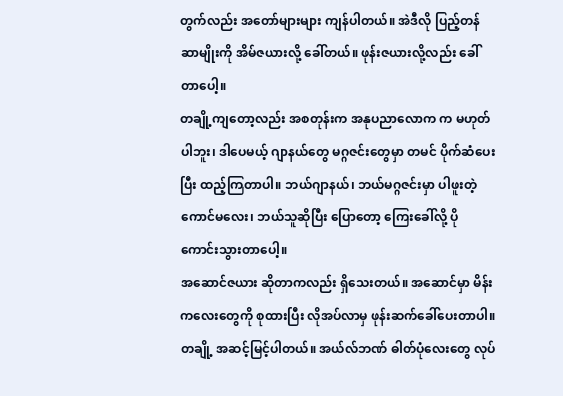တွက်လည်း အတော်များများ ကျန်ပါတယ်။ အဲဒီလို ပြည့်တန်ဆာမျိုးကို အိမ်ဇယားလို့ ခေါ်တယ်။ ဖုန်းဇယားလို့လည်း ခေါ်တာပေါ့။
တချို့ကျတော့လည်း အစတုန်းက အနုပညာလောက က မဟုတ်ပါဘူး၊ ဒါပေမယ့် ဂျာနယ်တွေ မဂ္ဂဇင်းတွေမှာ တမင် ပိုက်ဆံပေးပြီး ထည့်ကြတာပါ။ ဘယ်ဂျာနယ်၊ ဘယ်မဂ္ဂဇင်းမှာ ပါဖူးတဲ့ ကောင်မလေး၊ ဘယ်သူဆိုပြီး ပြောတော့ ကြေးခေါ်လို့ ပိုကောင်းသွားတာပေါ့။
အဆောင်ဇယား ဆိုတာကလည်း ရှိသေးတယ်။ အဆောင်မှာ မိန်းကလေးတွေကို စုထားပြီး လိုအပ်လာမှ ဖုန်းဆက်ခေါ်ပေးတာပါ။ တချို့ အဆင့်မြင့်ပါတယ်။ အယ်လ်ဘဏ် ဓါတ်ပုံလေးတွေ လုပ်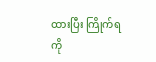ထားပြီး ကြိုက်ရကို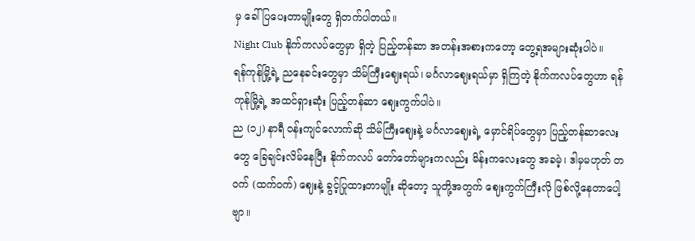မှ ခေါ်ပြပေးတာမျိုးတွေ ရှိတက်ပါတယ်။
Night Club နိုက်ကလပ်တွေမှာ ရှိတဲ့ ပြည့်တန်ဆာ အတန်းအစားကတော့ တွေ့ရအများဆုံးပါပဲ။
ရန်ကုန်မြို့ရဲ့ ညနေခင်းတွေမှာ သိမ်ကြီးဈေးရယ်၊ မင်္ဂလာဈေးရယ်မှာ ရှိကြတဲ့ နိုက်ကလပ်တွေဟာ ရန်ကုန်မြို့ရဲ့ အထင်ရှားဆုံး ပြည့်တန်ဆာ ဈေးကွက်ပါပဲ။
ည (၁၂) နာရီ ဝန်းကျင်လောက်ဆို သိမ်ကြီးဈေးနဲ့ မင်္ဂလာဈေးရဲ့ မှောင်ရိပ်တွေမှာ ပြည့်တန်ဆာလေးတွေ ခြေချင်းလိမ်နေပြီး နိုက်ကလပ် တော်တော်များကလည်း မိန်းကလေးတွေ အခမဲ့၊ ဒါမှမဟုတ် တဝက် (ထက်ဝက်) ဈေးနဲ့ ခွင့်ပြုထားတာမျိုး ဆိုတော့ သူတို့အတွက် ဈေးကွက်ကြီးလို ဖြစ်လို့နေတာပေါ့ဗျာ။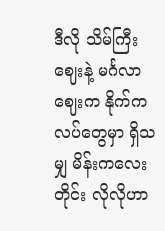ဒီလို သိမ်ကြီးဈေးနဲ့ မင်္ဂလာဈေးက နိုက်ကလပ်တွေမှာ ရှိသမျှ မိန်းကလေးတိုင်း လိုလိုဟာ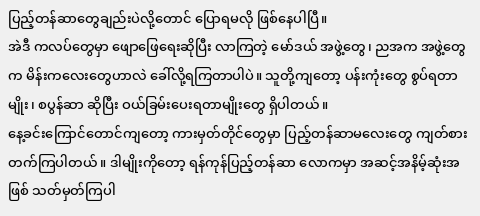ပြည့်တန်ဆာတွေချည်းပဲလို့တောင် ပြောရမလို ဖြစ်နေပါပြီ။
အဲဒီ ကလပ်တွေမှာ ဖျောဖြေရေးဆိုပြီး လာကြတဲ့ မော်ဒယ် အဖွဲ့တွေ၊ ညအက အဖွဲ့တွေက မိန်းကလေးတွေဟာလဲ ခေါ်လို့ရကြတာပါပဲ။ သူတို့ကျတော့ ပန်းကုံးတွေ စွပ်ရတာမျိုး၊ စပွန်ဆာ ဆိုပြီး ဝယ်ခြမ်းပေးရတာမျိုးတွေ ရှိပါတယ်။
နေ့ခင်းကြောင်တောင်ကျတော့ ကားမှတ်တိုင်တွေမှာ ပြည့်တန်ဆာမလေးတွေ ကျတ်စားတက်ကြပါတယ်။ ဒါမျိုးကိုတော့ ရန်ကုန်ပြည့်တန်ဆာ လောကမှာ အဆင့်အနိမ့်ဆုံးအဖြစ် သတ်မှတ်ကြပါ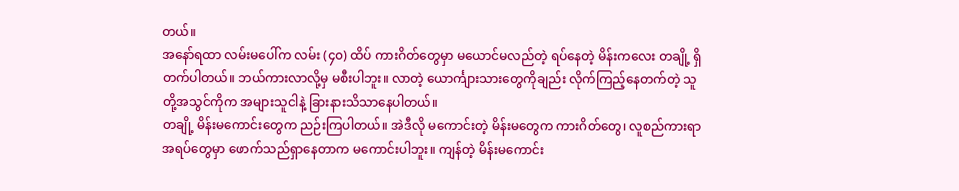တယ်။
အနော်ရထာ လမ်းမပေါ်က လမ်း (၄၀) ထိပ် ကားဂိတ်တွေမှာ မယောင်မလည်တဲ့ ရပ်နေတဲ့ မိန်းကလေး တချို့ ရှိတက်ပါတယ်။ ဘယ်ကားလာလို့မှ မစီးပါဘူး။ လာတဲ့ ယောင်္ကျားသားတွေကိုချည်း လိုက်ကြည့်နေတက်တဲ့ သူတို့အသွင်ကိုက အများသူငါနဲ့ ခြားနားသိသာနေပါတယ်။
တချို့ မိန်းမကောင်းတွေက ညဉ်းကြပါတယ်။ အဲဒီလို မကောင်းတဲ့ မိန်းမတွေက ကားဂိတ်တွေ၊ လူစည်ကားရာ အရပ်တွေမှာ ဖောက်သည်ရှာနေတာက မကောင်းပါဘူး။ ကျန်တဲ့ မိန်းမကောင်း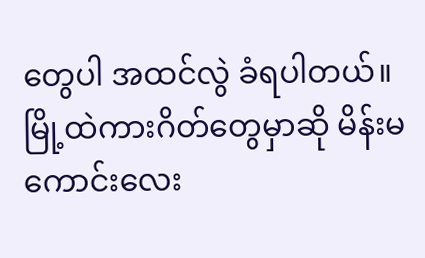တွေပါ အထင်လွဲ ခံရပါတယ်။ မြို့ထဲကားဂိတ်တွေမှာဆို မိန်းမကောင်းလေး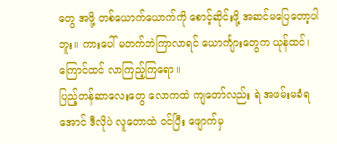တွေ အဖို့ တစ်ယောက်ယောက်ကို စောင့်ဆိုင်းဖို့ အဆင်မပြေတော့ပါဘူး။ ကားပေါ် မတက်ဘဲကြာလာရင် ယောင်္ကျားတွေက ယုန်ထင်၊ကြောင်ထင် လာကြည့်ကြရော။
ပြည့်တန်ဆာလေးတွေ လောကထဲ ကျတော်လည်း ရဲ အဖမ်းမခံရအောင် ဒီလိုပဲ လူတောထဲ ဝင်ပြီး ဖျောက်မှ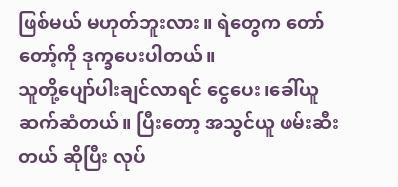ဖြစ်မယ် မဟုတ်ဘူးလား။ ရဲတွေက တော်တော့်ကို ဒုက္ခပေးပါတယ်။
သူတို့ပျော်ပါးချင်လာရင် ငွေပေး၊ခေါ်ယူ ဆက်ဆံတယ်။ ပြီးတော့ အသွင်ယူ ဖမ်းဆီးတယ် ဆိုပြီး လုပ်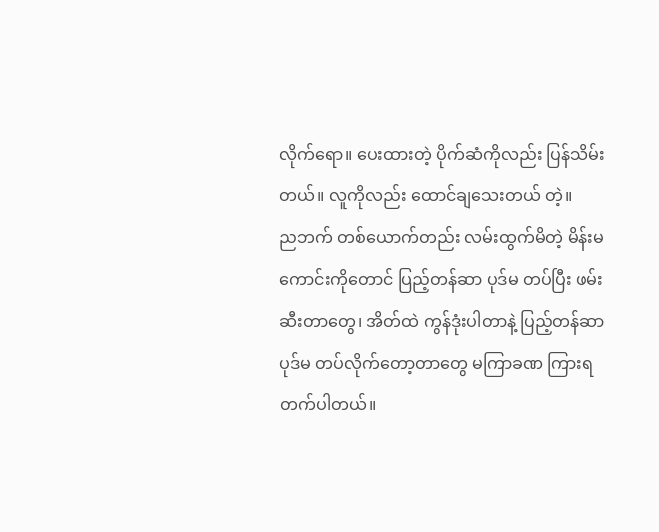လိုက်ရော။ ပေးထားတဲ့ ပိုက်ဆံကိုလည်း ပြန်သိမ်းတယ်။ လူကိုလည်း ထောင်ချသေးတယ် တဲ့။
ညဘက် တစ်ယောက်တည်း လမ်းထွက်မိတဲ့ မိန်းမကောင်းကိုတောင် ပြည့်တန်ဆာ ပုဒ်မ တပ်ပြီး ဖမ်းဆီးတာတွေ၊ အိတ်ထဲ ကွန်ဒုံးပါတာနဲ့ ပြည့်တန်ဆာ ပုဒ်မ တပ်လိုက်တော့တာတွေ မကြာခဏ ကြားရတက်ပါတယ်။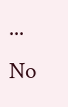...
No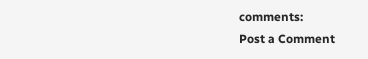comments:
Post a Comment